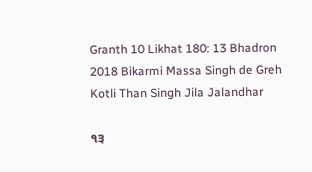Granth 10 Likhat 180: 13 Bhadron 2018 Bikarmi Massa Singh de Greh Kotli Than Singh Jila Jalandhar

੧੩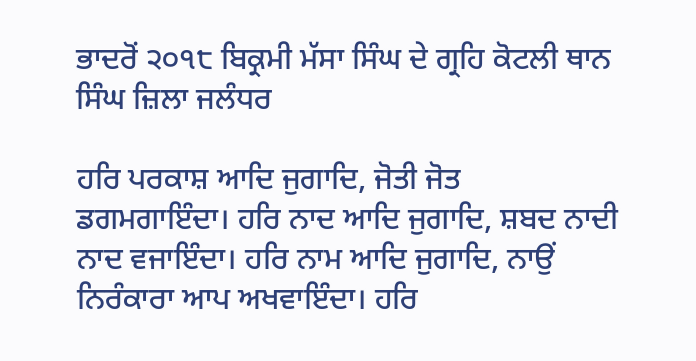ਭਾਦਰੋਂ ੨੦੧੮ ਬਿਕ੍ਰਮੀ ਮੱਸਾ ਸਿੰਘ ਦੇ ਗ੍ਰਹਿ ਕੋਟਲੀ ਥਾਨ ਸਿੰਘ ਜ਼ਿਲਾ ਜਲੰਧਰ

ਹਰਿ ਪਰਕਾਸ਼ ਆਦਿ ਜੁਗਾਦਿ, ਜੋਤੀ ਜੋਤ ਡਗਮਗਾਇੰਦਾ। ਹਰਿ ਨਾਦ ਆਦਿ ਜੁਗਾਦਿ, ਸ਼ਬਦ ਨਾਦੀ ਨਾਦ ਵਜਾਇੰਦਾ। ਹਰਿ ਨਾਮ ਆਦਿ ਜੁਗਾਦਿ, ਨਾਉਂ ਨਿਰੰਕਾਰਾ ਆਪ ਅਖਵਾਇੰਦਾ। ਹਰਿ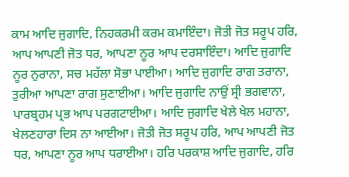ਕਾਮ ਆਦਿ ਜੁਗਾਦਿ, ਨਿਹਕਰਮੀ ਕਰਮ ਕਮਾਇੰਦਾ। ਜੋਤੀ ਜੋਤ ਸਰੂਪ ਹਰਿ, ਆਪ ਆਪਣੀ ਜੋਤ ਧਰ, ਆਪਣਾ ਨੂਰ ਆਪ ਦਰਸਾਇੰਦਾ। ਆਦਿ ਜੁਗਾਦਿ ਨੂਰ ਨੁਰਾਨਾ, ਸਚ ਮਹੱਲਾ ਸੋਭਾ ਪਾਈਆ। ਆਦਿ ਜੁਗਾਦਿ ਰਾਗ ਤਰਾਨਾ, ਤੁਰੀਆ ਆਪਣਾ ਰਾਗ ਸੁਣਾਈਆ। ਆਦਿ ਜੁਗਾਦਿ ਨਾਉਂ ਸ੍ਰੀ ਭਗਵਾਨਾ, ਪਾਰਬ੍ਰਹਮ ਪ੍ਰਭ ਆਪ ਪਰਗਟਾਈਆ। ਆਦਿ ਜੁਗਾਦਿ ਖੇਲੇ ਖੇਲ ਮਹਾਨਾ, ਖੇਲਣਹਾਰਾ ਦਿਸ ਨਾ ਆਈਆ। ਜੋਤੀ ਜੋਤ ਸਰੂਪ ਹਰਿ, ਆਪ ਆਪਣੀ ਜੋਤ ਧਰ, ਆਪਣਾ ਨੂਰ ਆਪ ਧਰਾਈਆ। ਹਰਿ ਪਰਕਾਸ਼ ਆਦਿ ਜੁਗਾਦਿ, ਹਰਿ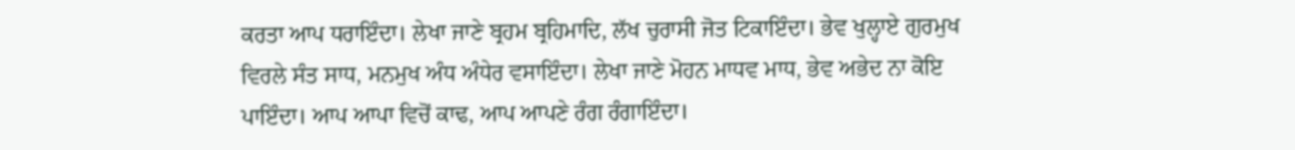ਕਰਤਾ ਆਪ ਧਰਾਇੰਦਾ। ਲੇਖਾ ਜਾਣੇ ਬ੍ਰਹਮ ਬ੍ਰਹਿਮਾਦਿ, ਲੱਖ ਚੁਰਾਸੀ ਜੋਤ ਟਿਕਾਇੰਦਾ। ਭੇਵ ਖੁਲ੍ਹਾਏ ਗੁਰਮੁਖ ਵਿਰਲੇ ਸੰਤ ਸਾਧ, ਮਨਮੁਖ ਅੰਧ ਅੰਧੇਰ ਵਸਾਇੰਦਾ। ਲੇਖਾ ਜਾਣੇ ਮੋਹਨ ਮਾਧਵ ਮਾਧ, ਭੇਵ ਅਭੇਦ ਨਾ ਕੋਇ ਪਾਇੰਦਾ। ਆਪ ਆਪਾ ਵਿਚੋਂ ਕਾਢ, ਆਪ ਆਪਣੇ ਰੰਗ ਰੰਗਾਇੰਦਾ।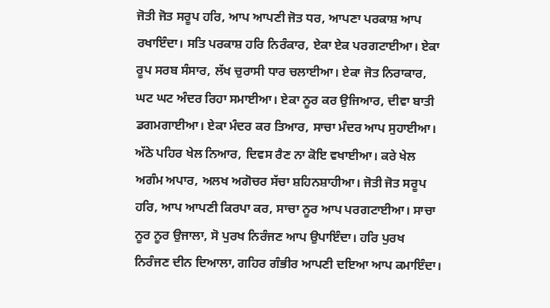ਜੋਤੀ ਜੋਤ ਸਰੂਪ ਹਰਿ, ਆਪ ਆਪਣੀ ਜੋਤ ਧਰ, ਆਪਣਾ ਪਰਕਾਸ਼ ਆਪ ਰਖਾਇੰਦਾ। ਸਤਿ ਪਰਕਾਸ਼ ਹਰਿ ਨਿਰੰਕਾਰ, ਏਕਾ ਏਕ ਪਰਗਟਾਈਆ। ਏਕਾ ਰੂਪ ਸਰਬ ਸੰਸਾਰ, ਲੱਖ ਚੁਰਾਸੀ ਧਾਰ ਚਲਾਈਆ। ਏਕਾ ਜੋਤ ਨਿਰਾਕਾਰ, ਘਟ ਘਟ ਅੰਦਰ ਰਿਹਾ ਸਮਾਈਆ। ਏਕਾ ਨੂਰ ਕਰ ਉਜਿਆਰ, ਦੀਵਾ ਬਾਤੀ ਡਗਮਗਾਈਆ। ਏਕਾ ਮੰਦਰ ਕਰ ਤਿਆਰ, ਸਾਚਾ ਮੰਦਰ ਆਪ ਸੁਹਾਈਆ। ਅੱਠੇ ਪਹਿਰ ਖੇਲ ਨਿਆਰ, ਦਿਵਸ ਰੈਣ ਨਾ ਕੋਇ ਵਖਾਈਆ। ਕਰੇ ਖੇਲ ਅਗੰਮ ਅਪਾਰ, ਅਲਖ ਅਗੋਚਰ ਸੱਚਾ ਸ਼ਹਿਨਸ਼ਾਹੀਆ। ਜੋਤੀ ਜੋਤ ਸਰੂਪ ਹਰਿ, ਆਪ ਆਪਣੀ ਕਿਰਪਾ ਕਰ, ਸਾਚਾ ਨੂਰ ਆਪ ਪਰਗਟਾਈਆ। ਸਾਚਾ ਨੂਰ ਨੂਰ ਉਜਾਲਾ, ਸੋ ਪੁਰਖ ਨਿਰੰਜਣ ਆਪ ਉਪਾਇੰਦਾ। ਹਰਿ ਪੁਰਖ ਨਿਰੰਜਣ ਦੀਨ ਦਿਆਲਾ, ਗਹਿਰ ਗੰਭੀਰ ਆਪਣੀ ਦਇਆ ਆਪ ਕਮਾਇੰਦਾ।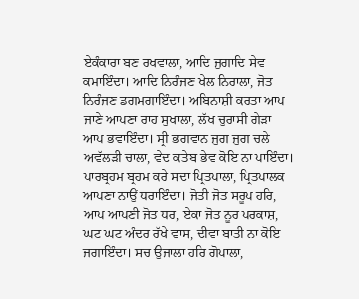ਏਕੰਕਾਰਾ ਬਣ ਰਖਵਾਲਾ, ਆਦਿ ਜੁਗਾਦਿ ਸੇਵ ਕਮਾਇੰਦਾ। ਆਦਿ ਨਿਰੰਜਣ ਖੇਲ ਨਿਰਾਲਾ, ਜੋਤ ਨਿਰੰਜਣ ਡਗਮਗਾਇੰਦਾ। ਅਬਿਨਾਸ਼ੀ ਕਰਤਾ ਆਪ ਜਾਣੇ ਆਪਣਾ ਰਾਹ ਸੁਖਾਲਾ, ਲੱਖ ਚੁਰਾਸੀ ਗੇੜਾ ਆਪ ਭਵਾਇੰਦਾ। ਸ੍ਰੀ ਭਗਵਾਨ ਜੁਗ ਜੁਗ ਚਲੇ ਅਵੱਲੜੀ ਚਾਲਾ, ਵੇਦ ਕਤੇਬ ਭੇਵ ਕੋਇ ਨਾ ਪਾਇੰਦਾ। ਪਾਰਬ੍ਰਹਮ ਬ੍ਰਹਮ ਕਰੇ ਸਦਾ ਪ੍ਰਿਤਪਾਲਾ, ਪ੍ਰਿਤਪਾਲਕ ਆਪਣਾ ਨਾਉਂ ਧਰਾਇੰਦਾ। ਜੋਤੀ ਜੋਤ ਸਰੂਪ ਹਰਿ, ਆਪ ਆਪਣੀ ਜੋਤ ਧਰ, ਏਕਾ ਜੋਤ ਨੂਰ ਪਰਕਾਸ਼, ਘਟ ਘਟ ਅੰਦਰ ਰੱਖੇ ਵਾਸ, ਦੀਵਾ ਬਾਤੀ ਨਾ ਕੋਇ ਜਗਾਇੰਦਾ। ਸਚ ਉਜਾਲਾ ਹਰਿ ਗੋਪਾਲਾ,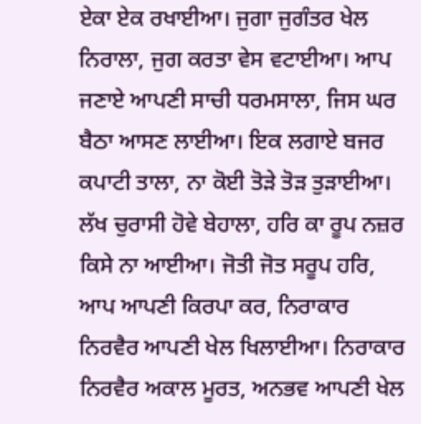ਏਕਾ ਏਕ ਰਖਾਈਆ। ਜੁਗਾ ਜੁਗੰਤਰ ਖੇਲ ਨਿਰਾਲਾ, ਜੁਗ ਕਰਤਾ ਵੇਸ ਵਟਾਈਆ। ਆਪ ਜਣਾਏ ਆਪਣੀ ਸਾਚੀ ਧਰਮਸਾਲਾ, ਜਿਸ ਘਰ ਬੈਠਾ ਆਸਣ ਲਾਈਆ। ਇਕ ਲਗਾਏ ਬਜਰ ਕਪਾਟੀ ਤਾਲਾ, ਨਾ ਕੋਈ ਤੋੜੇ ਤੋੜ ਤੁੜਾਈਆ। ਲੱਖ ਚੁਰਾਸੀ ਹੋਵੇ ਬੇਹਾਲਾ, ਹਰਿ ਕਾ ਰੂਪ ਨਜ਼ਰ ਕਿਸੇ ਨਾ ਆਈਆ। ਜੋਤੀ ਜੋਤ ਸਰੂਪ ਹਰਿ, ਆਪ ਆਪਣੀ ਕਿਰਪਾ ਕਰ, ਨਿਰਾਕਾਰ ਨਿਰਵੈਰ ਆਪਣੀ ਖੇਲ ਖਿਲਾਈਆ। ਨਿਰਾਕਾਰ ਨਿਰਵੈਰ ਅਕਾਲ ਮੂਰਤ, ਅਨਭਵ ਆਪਣੀ ਖੇਲ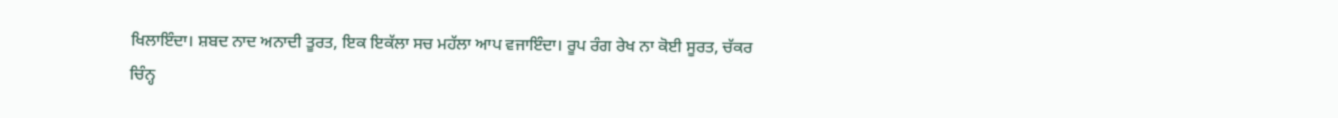ਖਿਲਾਇੰਦਾ। ਸ਼ਬਦ ਨਾਦ ਅਨਾਦੀ ਤੂਰਤ, ਇਕ ਇਕੱਲਾ ਸਚ ਮਹੱਲਾ ਆਪ ਵਜਾਇੰਦਾ। ਰੂਪ ਰੰਗ ਰੇਖ ਨਾ ਕੋਈ ਸੂਰਤ, ਚੱਕਰ ਚਿੰਨ੍ਹ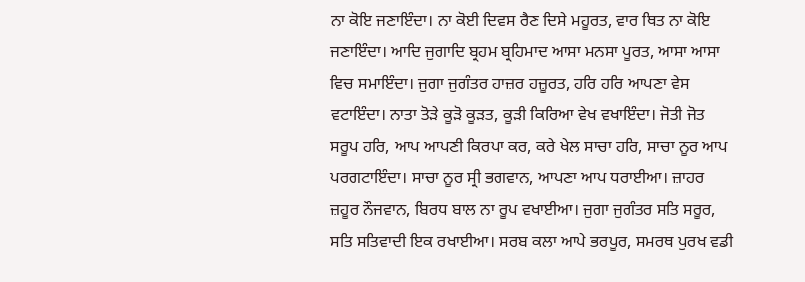ਨਾ ਕੋਇ ਜਣਾਇੰਦਾ। ਨਾ ਕੋਈ ਦਿਵਸ ਰੈਣ ਦਿਸੇ ਮਹੂਰਤ, ਵਾਰ ਥਿਤ ਨਾ ਕੋਇ ਜਣਾਇੰਦਾ। ਆਦਿ ਜੁਗਾਦਿ ਬ੍ਰਹਮ ਬ੍ਰਹਿਮਾਦ ਆਸਾ ਮਨਸਾ ਪੂਰਤ, ਆਸਾ ਆਸਾ ਵਿਚ ਸਮਾਇੰਦਾ। ਜੁਗਾ ਜੁਗੰਤਰ ਹਾਜ਼ਰ ਹਜ਼ੂਰਤ, ਹਰਿ ਹਰਿ ਆਪਣਾ ਵੇਸ ਵਟਾਇੰਦਾ। ਨਾਤਾ ਤੋੜੇ ਕੂੜੋ ਕੂੜਤ, ਕੂੜੀ ਕਿਰਿਆ ਵੇਖ ਵਖਾਇੰਦਾ। ਜੋਤੀ ਜੋਤ ਸਰੂਪ ਹਰਿ, ਆਪ ਆਪਣੀ ਕਿਰਪਾ ਕਰ, ਕਰੇ ਖੇਲ ਸਾਚਾ ਹਰਿ, ਸਾਚਾ ਨੂਰ ਆਪ ਪਰਗਟਾਇੰਦਾ। ਸਾਚਾ ਨੂਰ ਸ੍ਰੀ ਭਗਵਾਨ, ਆਪਣਾ ਆਪ ਧਰਾਈਆ। ਜ਼ਾਹਰ ਜ਼ਹੂਰ ਨੌਜਵਾਨ, ਬਿਰਧ ਬਾਲ ਨਾ ਰੂਪ ਵਖਾਈਆ। ਜੁਗਾ ਜੁਗੰਤਰ ਸਤਿ ਸਰੂਰ, ਸਤਿ ਸਤਿਵਾਦੀ ਇਕ ਰਖਾਈਆ। ਸਰਬ ਕਲਾ ਆਪੇ ਭਰਪੂਰ, ਸਮਰਥ ਪੁਰਖ ਵਡੀ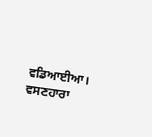ਵਡਿਆਈਆ। ਵਸਣਹਾਰਾ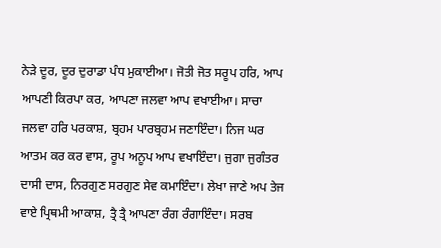ਨੇੜੇ ਦੂਰ, ਦੂਰ ਦੁਰਾਡਾ ਪੰਧ ਮੁਕਾਈਆ। ਜੋਤੀ ਜੋਤ ਸਰੂਪ ਹਰਿ, ਆਪ ਆਪਣੀ ਕਿਰਪਾ ਕਰ, ਆਪਣਾ ਜਲਵਾ ਆਪ ਵਖਾਈਆ। ਸਾਚਾ ਜਲਵਾ ਹਰਿ ਪਰਕਾਸ਼, ਬ੍ਰਹਮ ਪਾਰਬ੍ਰਹਮ ਜਣਾਇੰਦਾ। ਨਿਜ ਘਰ ਆਤਮ ਕਰ ਕਰ ਵਾਸ, ਰੂਪ ਅਨੂਪ ਆਪ ਵਖਾਇੰਦਾ। ਜੁਗਾ ਜੁਗੰਤਰ ਦਾਸੀ ਦਾਸ, ਨਿਰਗੁਣ ਸਰਗੁਣ ਸੇਵ ਕਮਾਇੰਦਾ। ਲੇਖਾ ਜਾਣੇ ਅਪ ਤੇਜ ਵਾਏ ਪ੍ਰਿਥਮੀ ਆਕਾਸ਼, ਤ੍ਰੈ ਤ੍ਰੈ ਆਪਣਾ ਰੰਗ ਰੰਗਾਇੰਦਾ। ਸਰਬ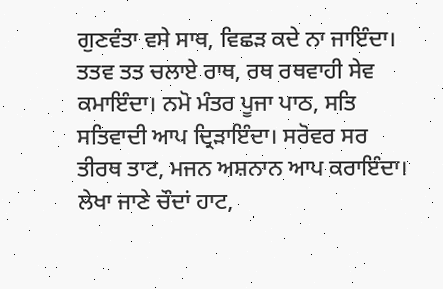ਗੁਣਵੰਤਾ ਵਸੇ ਸਾਥ, ਵਿਛੜ ਕਦੇ ਨਾ ਜਾਇੰਦਾ। ਤਤਵ ਤਤ ਚਲਾਏ ਰਾਥ, ਰਥ ਰਥਵਾਹੀ ਸੇਵ ਕਮਾਇੰਦਾ। ਨਮੋ ਮੰਤਰ ਪੂਜਾ ਪਾਠ, ਸਤਿ ਸਤਿਵਾਦੀ ਆਪ ਦ੍ਰਿੜਾਇੰਦਾ। ਸਰੋਵਰ ਸਰ ਤੀਰਥ ਤਾਟ, ਮਜਨ ਅਸ਼ਨਾਨ ਆਪ ਕਰਾਇੰਦਾ। ਲੇਖਾ ਜਾਣੇ ਚੌਦਾਂ ਹਾਟ,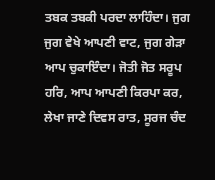ਤਬਕ ਤਬਕੀ ਪਰਦਾ ਲਾਹਿੰਦਾ। ਜੁਗ ਜੁਗ ਵੇਖੇ ਆਪਣੀ ਵਾਟ, ਜੁਗ ਗੇੜਾ ਆਪ ਚੁਕਾਇੰਦਾ। ਜੋਤੀ ਜੋਤ ਸਰੂਪ ਹਰਿ, ਆਪ ਆਪਣੀ ਕਿਰਪਾ ਕਰ, ਲੇਖਾ ਜਾਣੇ ਦਿਵਸ ਰਾਤ, ਸੂਰਜ ਚੰਦ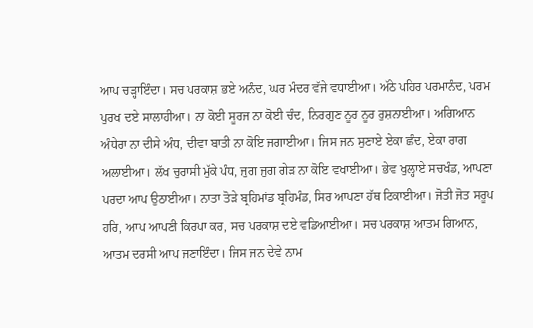ਆਪ ਚੜ੍ਹਾਇੰਦਾ। ਸਚ ਪਰਕਾਸ਼ ਭਏ ਅਨੰਦ, ਘਰ ਮੰਦਰ ਵੱਜੇ ਵਧਾਈਆ। ਅੱਠੇ ਪਹਿਰ ਪਰਮਾਨੰਦ, ਪਰਮ ਪੁਰਖ ਦਏ ਸਾਲਾਹੀਆ। ਨਾ ਕੋਈ ਸੂਰਜ ਨਾ ਕੋਈ ਚੰਦ, ਨਿਰਗੁਣ ਨੂਰ ਨੂਰ ਰੁਸ਼ਨਾਈਆ। ਅਗਿਆਨ ਅੰਧੇਰਾ ਨਾ ਦੀਸੇ ਅੰਧ, ਦੀਵਾ ਬਾਤੀ ਨਾ ਕੋਇ ਜਗਾਈਆ। ਜਿਸ ਜਨ ਸੁਣਾਏ ਏਕਾ ਛੰਦ, ਏਕਾ ਰਾਗ ਅਲਾਈਆ। ਲੱਖ ਚੁਰਾਸੀ ਮੁੱਕੇ ਪੰਧ, ਜੁਗ ਜੁਗ ਗੇੜ ਨਾ ਕੋਇ ਵਖਾਈਆ। ਭੇਵ ਖੁਲ੍ਹਾਏ ਸਚਖੰਡ, ਆਪਣਾ ਪਰਦਾ ਆਪ ਉਠਾਈਆ। ਨਾਤਾ ਤੋੜੇ ਬ੍ਰਹਿਮਾਂਡ ਬ੍ਰਹਿਮੰਡ, ਸਿਰ ਆਪਣਾ ਹੱਥ ਟਿਕਾਈਆ। ਜੋਤੀ ਜੋਤ ਸਰੂਪ ਹਰਿ, ਆਪ ਆਪਣੀ ਕਿਰਪਾ ਕਰ, ਸਚ ਪਰਕਾਸ਼ ਦਏ ਵਡਿਆਈਆ। ਸਚ ਪਰਕਾਸ਼ ਆਤਮ ਗਿਆਨ, ਆਤਮ ਦਰਸੀ ਆਪ ਜਣਾਇੰਦਾ। ਜਿਸ ਜਨ ਦੇਵੇ ਨਾਮ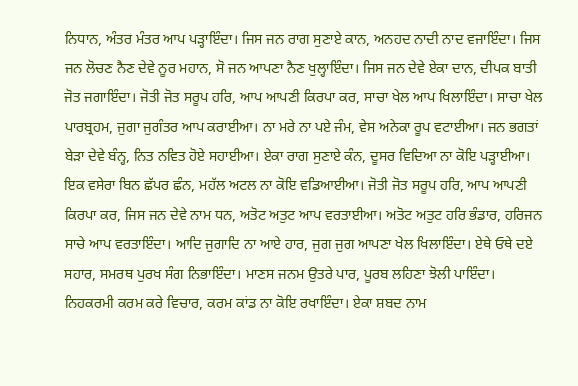ਨਿਧਾਨ, ਅੰਤਰ ਮੰਤਰ ਆਪ ਪੜ੍ਹਾਇੰਦਾ। ਜਿਸ ਜਨ ਰਾਗ ਸੁਣਾਏ ਕਾਨ, ਅਨਹਦ ਨਾਦੀ ਨਾਦ ਵਜਾਇੰਦਾ। ਜਿਸ ਜਨ ਲੋਚਣ ਨੈਣ ਦੇਵੇ ਨੂਰ ਮਹਾਨ, ਸੋ ਜਨ ਆਪਣਾ ਨੈਣ ਖੁਲ੍ਹਾਇੰਦਾ। ਜਿਸ ਜਨ ਦੇਵੇ ਏਕਾ ਦਾਨ, ਦੀਪਕ ਬਾਤੀ ਜੋਤ ਜਗਾਇੰਦਾ। ਜੋਤੀ ਜੋਤ ਸਰੂਪ ਹਰਿ, ਆਪ ਆਪਣੀ ਕਿਰਪਾ ਕਰ, ਸਾਚਾ ਖੇਲ ਆਪ ਖਿਲਾਇੰਦਾ। ਸਾਚਾ ਖੇਲ ਪਾਰਬ੍ਰਹਮ, ਜੁਗਾ ਜੁਗੰਤਰ ਆਪ ਕਰਾਈਆ। ਨਾ ਮਰੇ ਨਾ ਪਏ ਜੰਮ, ਵੇਸ ਅਨੇਕਾ ਰੂਪ ਵਟਾਈਆ। ਜਨ ਭਗਤਾਂ ਬੇੜਾ ਦੇਵੇ ਬੰਨ੍ਹ, ਨਿਤ ਨਵਿਤ ਹੋਏ ਸਹਾਈਆ। ਏਕਾ ਰਾਗ ਸੁਣਾਏ ਕੰਨ, ਦੂਸਰ ਵਿਦਿਆ ਨਾ ਕੋਇ ਪੜ੍ਹਾਈਆ। ਇਕ ਵਸੇਰਾ ਬਿਨ ਛੱਪਰ ਛੰਨ, ਮਹੱਲ ਅਟਲ ਨਾ ਕੋਇ ਵਡਿਆਈਆ। ਜੋਤੀ ਜੋਤ ਸਰੂਪ ਹਰਿ, ਆਪ ਆਪਣੀ ਕਿਰਪਾ ਕਰ, ਜਿਸ ਜਨ ਦੇਵੇ ਨਾਮ ਧਨ, ਅਤੋਟ ਅਤੁਟ ਆਪ ਵਰਤਾਈਆ। ਅਤੋਟ ਅਤੁਟ ਹਰਿ ਭੰਡਾਰ, ਹਰਿਜਨ ਸਾਚੇ ਆਪ ਵਰਤਾਇੰਦਾ। ਆਦਿ ਜੁਗਾਦਿ ਨਾ ਆਏ ਹਾਰ, ਜੁਗ ਜੁਗ ਆਪਣਾ ਖੇਲ ਖਿਲਾਇੰਦਾ। ਏਥੇ ਓਥੇ ਦਏ ਸਹਾਰ, ਸਮਰਥ ਪੁਰਖ ਸੰਗ ਨਿਭਾਇੰਦਾ। ਮਾਣਸ ਜਨਮ ਉਤਰੇ ਪਾਰ, ਪੂਰਬ ਲਹਿਣਾ ਝੋਲੀ ਪਾਇੰਦਾ। ਨਿਹਕਰਮੀ ਕਰਮ ਕਰੇ ਵਿਚਾਰ, ਕਰਮ ਕਾਂਡ ਨਾ ਕੋਇ ਰਖਾਇੰਦਾ। ਏਕਾ ਸ਼ਬਦ ਨਾਮ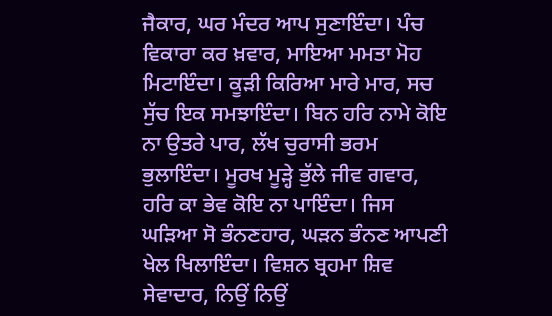ਜੈਕਾਰ, ਘਰ ਮੰਦਰ ਆਪ ਸੁਣਾਇੰਦਾ। ਪੰਚ ਵਿਕਾਰਾ ਕਰ ਖ਼ਵਾਰ, ਮਾਇਆ ਮਮਤਾ ਮੋਹ ਮਿਟਾਇੰਦਾ। ਕੂੜੀ ਕਿਰਿਆ ਮਾਰੇ ਮਾਰ, ਸਚ ਸੁੱਚ ਇਕ ਸਮਝਾਇੰਦਾ। ਬਿਨ ਹਰਿ ਨਾਮੇ ਕੋਇ ਨਾ ਉਤਰੇ ਪਾਰ, ਲੱਖ ਚੁਰਾਸੀ ਭਰਮ ਭੁਲਾਇੰਦਾ। ਮੂਰਖ ਮੂੜ੍ਹੇ ਭੁੱਲੇ ਜੀਵ ਗਵਾਰ, ਹਰਿ ਕਾ ਭੇਵ ਕੋਇ ਨਾ ਪਾਇੰਦਾ। ਜਿਸ ਘੜਿਆ ਸੋ ਭੰਨਣਹਾਰ, ਘੜਨ ਭੰਨਣ ਆਪਣੀ ਖੇਲ ਖਿਲਾਇੰਦਾ। ਵਿਸ਼ਨ ਬ੍ਰਹਮਾ ਸ਼ਿਵ ਸੇਵਾਦਾਰ, ਨਿਉਂ ਨਿਉਂ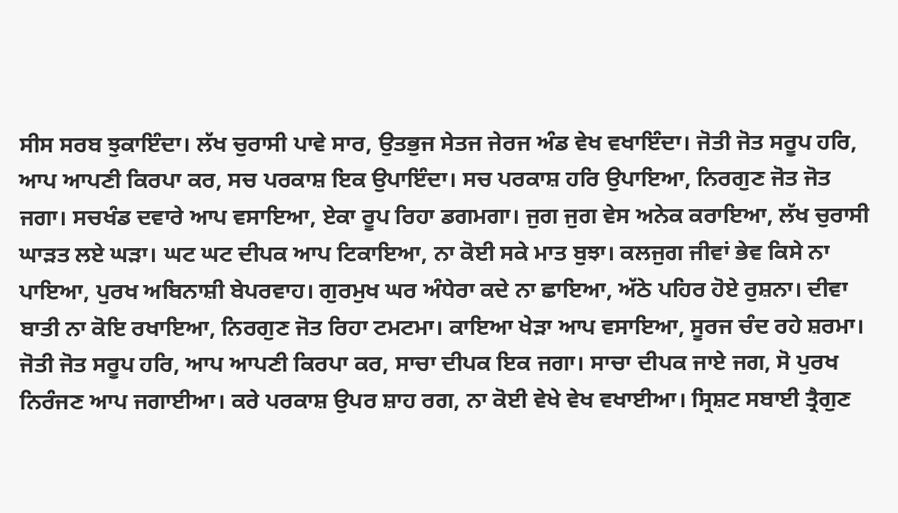ਸੀਸ ਸਰਬ ਝੁਕਾਇੰਦਾ। ਲੱਖ ਚੁਰਾਸੀ ਪਾਵੇ ਸਾਰ, ਉਤਭੁਜ ਸੇਤਜ ਜੇਰਜ ਅੰਡ ਵੇਖ ਵਖਾਇੰਦਾ। ਜੋਤੀ ਜੋਤ ਸਰੂਪ ਹਰਿ, ਆਪ ਆਪਣੀ ਕਿਰਪਾ ਕਰ, ਸਚ ਪਰਕਾਸ਼ ਇਕ ਉਪਾਇੰਦਾ। ਸਚ ਪਰਕਾਸ਼ ਹਰਿ ਉਪਾਇਆ, ਨਿਰਗੁਣ ਜੋਤ ਜੋਤ ਜਗਾ। ਸਚਖੰਡ ਦਵਾਰੇ ਆਪ ਵਸਾਇਆ, ਏਕਾ ਰੂਪ ਰਿਹਾ ਡਗਮਗਾ। ਜੁਗ ਜੁਗ ਵੇਸ ਅਨੇਕ ਕਰਾਇਆ, ਲੱਖ ਚੁਰਾਸੀ ਘਾੜਤ ਲਏ ਘੜਾ। ਘਟ ਘਟ ਦੀਪਕ ਆਪ ਟਿਕਾਇਆ, ਨਾ ਕੋਈ ਸਕੇ ਮਾਤ ਬੁਝਾ। ਕਲਜੁਗ ਜੀਵਾਂ ਭੇਵ ਕਿਸੇ ਨਾ ਪਾਇਆ, ਪੁਰਖ ਅਬਿਨਾਸ਼ੀ ਬੇਪਰਵਾਹ। ਗੁਰਮੁਖ ਘਰ ਅੰਧੇਰਾ ਕਦੇ ਨਾ ਛਾਇਆ, ਅੱਠੇ ਪਹਿਰ ਹੋਏ ਰੁਸ਼ਨਾ। ਦੀਵਾ ਬਾਤੀ ਨਾ ਕੋਇ ਰਖਾਇਆ, ਨਿਰਗੁਣ ਜੋਤ ਰਿਹਾ ਟਮਟਮਾ। ਕਾਇਆ ਖੇੜਾ ਆਪ ਵਸਾਇਆ, ਸੂਰਜ ਚੰਦ ਰਹੇ ਸ਼ਰਮਾ। ਜੋਤੀ ਜੋਤ ਸਰੂਪ ਹਰਿ, ਆਪ ਆਪਣੀ ਕਿਰਪਾ ਕਰ, ਸਾਚਾ ਦੀਪਕ ਇਕ ਜਗਾ। ਸਾਚਾ ਦੀਪਕ ਜਾਏ ਜਗ, ਸੋ ਪੁਰਖ ਨਿਰੰਜਣ ਆਪ ਜਗਾਈਆ। ਕਰੇ ਪਰਕਾਸ਼ ਉਪਰ ਸ਼ਾਹ ਰਗ, ਨਾ ਕੋਈ ਵੇਖੇ ਵੇਖ ਵਖਾਈਆ। ਸ੍ਰਿਸ਼ਟ ਸਬਾਈ ਤ੍ਰੈਗੁਣ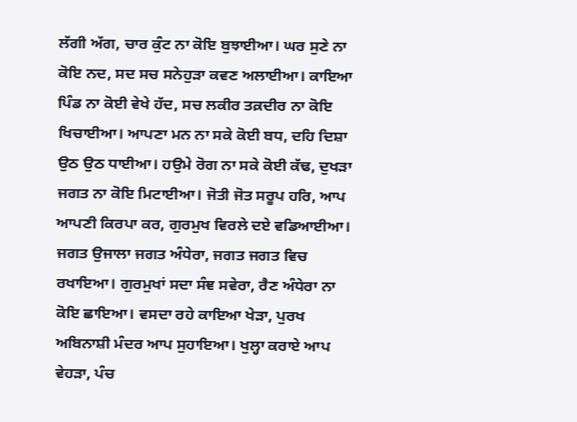ਲੱਗੀ ਅੱਗ, ਚਾਰ ਕੁੰਟ ਨਾ ਕੋਇ ਬੁਝਾਈਆ। ਘਰ ਸੁਣੇ ਨਾ ਕੋਇ ਨਦ, ਸਦ ਸਚ ਸਨੇਹੁੜਾ ਕਵਣ ਅਲਾਈਆ। ਕਾਇਆ ਪਿੰਡ ਨਾ ਕੋਈ ਵੇਖੇ ਹੱਦ, ਸਚ ਲਕੀਰ ਤਕ਼ਦੀਰ ਨਾ ਕੋਇ ਖਿਚਾਈਆ। ਆਪਣਾ ਮਨ ਨਾ ਸਕੇ ਕੋਈ ਬਧ, ਦਹਿ ਦਿਸ਼ਾ ਉਠ ਉਠ ਧਾਈਆ। ਹਉਮੇ ਰੋਗ ਨਾ ਸਕੇ ਕੋਈ ਕੱਢ, ਦੁਖੜਾ ਜਗਤ ਨਾ ਕੋਇ ਮਿਟਾਈਆ। ਜੋਤੀ ਜੋਤ ਸਰੂਪ ਹਰਿ, ਆਪ ਆਪਣੀ ਕਿਰਪਾ ਕਰ, ਗੁਰਮੁਖ ਵਿਰਲੇ ਦਏ ਵਡਿਆਈਆ। ਜਗਤ ਉਜਾਲਾ ਜਗਤ ਅੰਧੇਰਾ, ਜਗਤ ਜਗਤ ਵਿਚ ਰਖਾਇਆ। ਗੁਰਮੁਖਾਂ ਸਦਾ ਸੰਞ ਸਵੇਰਾ, ਰੈਣ ਅੰਧੇਰਾ ਨਾ ਕੋਇ ਛਾਇਆ। ਵਸਦਾ ਰਹੇ ਕਾਇਆ ਖੇੜਾ, ਪੁਰਖ ਅਬਿਨਾਸ਼ੀ ਮੰਦਰ ਆਪ ਸੁਹਾਇਆ। ਖੁਲ੍ਹਾ ਕਰਾਏ ਆਪ ਵੇਹੜਾ, ਪੰਚ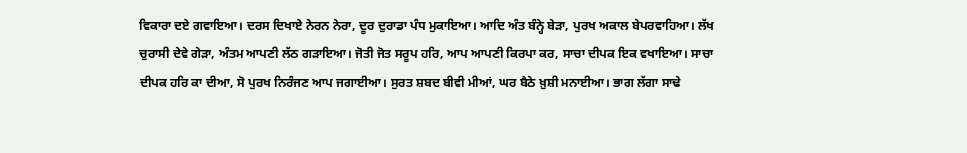ਵਿਕਾਰਾ ਦਏ ਗਵਾਇਆ। ਦਰਸ ਦਿਖਾਏ ਨੇਰਨ ਨੇਰਾ, ਦੂਰ ਦੁਰਾਡਾ ਪੰਧ ਮੁਕਾਇਆ। ਆਦਿ ਅੰਤ ਬੰਨ੍ਹੇ ਬੇੜਾ, ਪੁਰਖ ਅਕਾਲ ਬੇਪਰਵਾਹਿਆ। ਲੱਖ ਚੁਰਾਸੀ ਦੇਵੇ ਗੇੜਾ, ਅੰਤਮ ਆਪਣੀ ਲੱਠ ਗੜਾਇਆ। ਜੋਤੀ ਜੋਤ ਸਰੂਪ ਹਰਿ, ਆਪ ਆਪਣੀ ਕਿਰਪਾ ਕਰ, ਸਾਚਾ ਦੀਪਕ ਇਕ ਵਖਾਇਆ। ਸਾਚਾ ਦੀਪਕ ਹਰਿ ਕਾ ਦੀਆ, ਸੋ ਪੁਰਖ ਨਿਰੰਜਣ ਆਪ ਜਗਾਈਆ। ਸੁਰਤ ਸ਼ਬਦ ਬੀਵੀ ਮੀਆਂ, ਘਰ ਬੈਠੇ ਖ਼ੁਸ਼ੀ ਮਨਾਈਆ। ਭਾਗ ਲੱਗਾ ਸਾਢੇ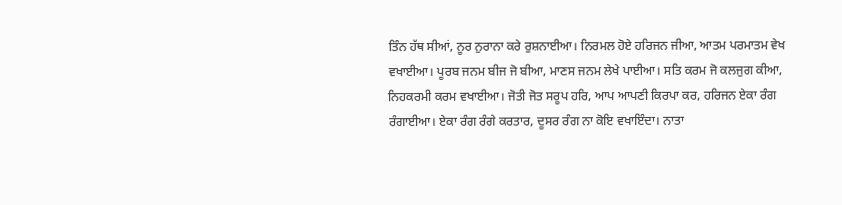ਤਿੰਨ ਹੱਥ ਸੀਆਂ, ਨੂਰ ਨੁਰਾਨਾ ਕਰੇ ਰੁਸ਼ਨਾਈਆ। ਨਿਰਮਲ ਹੋਏ ਹਰਿਜਨ ਜੀਆ, ਆਤਮ ਪਰਮਾਤਮ ਵੇਖ ਵਖਾਈਆ। ਪੂਰਬ ਜਨਮ ਬੀਜ ਜੋ ਬੀਆ, ਮਾਣਸ ਜਨਮ ਲੇਖੇ ਪਾਈਆ। ਸਤਿ ਕਰਮ ਜੋ ਕਲਜੁਗ ਕੀਆ, ਨਿਹਕਰਮੀ ਕਰਮ ਵਖਾਈਆ। ਜੋਤੀ ਜੋਤ ਸਰੂਪ ਹਰਿ, ਆਪ ਆਪਣੀ ਕਿਰਪਾ ਕਰ, ਹਰਿਜਨ ਏਕਾ ਰੰਗ ਰੰਗਾਈਆ। ਏਕਾ ਰੰਗ ਰੰਗੇ ਕਰਤਾਰ, ਦੂਸਰ ਰੰਗ ਨਾ ਕੋਇ ਵਖਾਇੰਦਾ। ਨਾਤਾ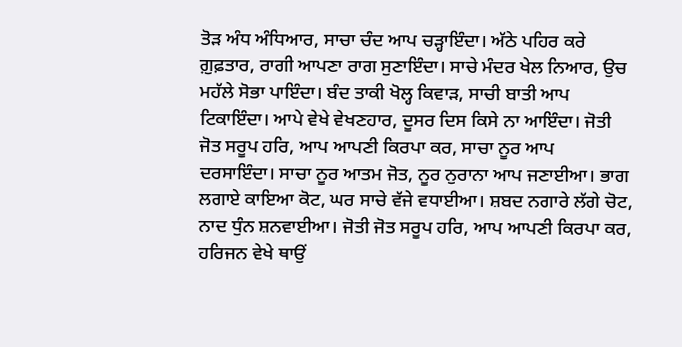ਤੋੜ ਅੰਧ ਅੰਧਿਆਰ, ਸਾਚਾ ਚੰਦ ਆਪ ਚੜ੍ਹਾਇੰਦਾ। ਅੱਠੇ ਪਹਿਰ ਕਰੇ ਗ਼ੁਫ਼ਤਾਰ, ਰਾਗੀ ਆਪਣਾ ਰਾਗ ਸੁਣਾਇੰਦਾ। ਸਾਚੇ ਮੰਦਰ ਖੇਲ ਨਿਆਰ, ਉਚ ਮਹੱਲੇ ਸੋਭਾ ਪਾਇੰਦਾ। ਬੰਦ ਤਾਕੀ ਖੋਲ੍ਹ ਕਿਵਾੜ, ਸਾਚੀ ਬਾਤੀ ਆਪ ਟਿਕਾਇੰਦਾ। ਆਪੇ ਵੇਖੇ ਵੇਖਣਹਾਰ, ਦੂਸਰ ਦਿਸ ਕਿਸੇ ਨਾ ਆਇੰਦਾ। ਜੋਤੀ ਜੋਤ ਸਰੂਪ ਹਰਿ, ਆਪ ਆਪਣੀ ਕਿਰਪਾ ਕਰ, ਸਾਚਾ ਨੂਰ ਆਪ ਦਰਸਾਇੰਦਾ। ਸਾਚਾ ਨੂਰ ਆਤਮ ਜੋਤ, ਨੂਰ ਨੁਰਾਨਾ ਆਪ ਜਣਾਈਆ। ਭਾਗ ਲਗਾਏ ਕਾਇਆ ਕੋਟ, ਘਰ ਸਾਚੇ ਵੱਜੇ ਵਧਾਈਆ। ਸ਼ਬਦ ਨਗਾਰੇ ਲੱਗੇ ਚੋਟ, ਨਾਦ ਧੁੰਨ ਸ਼ਨਵਾਈਆ। ਜੋਤੀ ਜੋਤ ਸਰੂਪ ਹਰਿ, ਆਪ ਆਪਣੀ ਕਿਰਪਾ ਕਰ, ਹਰਿਜਨ ਵੇਖੇ ਥਾਉਂ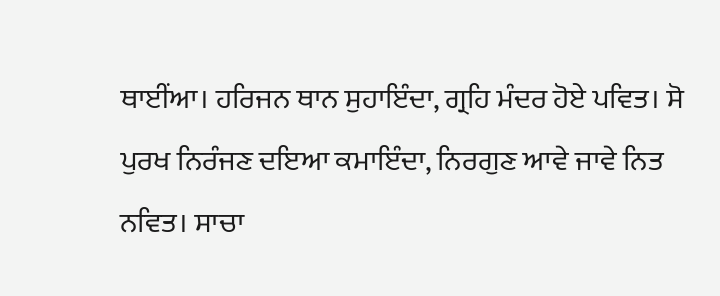ਥਾਈਂਆ। ਹਰਿਜਨ ਥਾਨ ਸੁਹਾਇੰਦਾ, ਗ੍ਰਹਿ ਮੰਦਰ ਹੋਏ ਪਵਿਤ। ਸੋ ਪੁਰਖ ਨਿਰੰਜਣ ਦਇਆ ਕਮਾਇੰਦਾ, ਨਿਰਗੁਣ ਆਵੇ ਜਾਵੇ ਨਿਤ ਨਵਿਤ। ਸਾਚਾ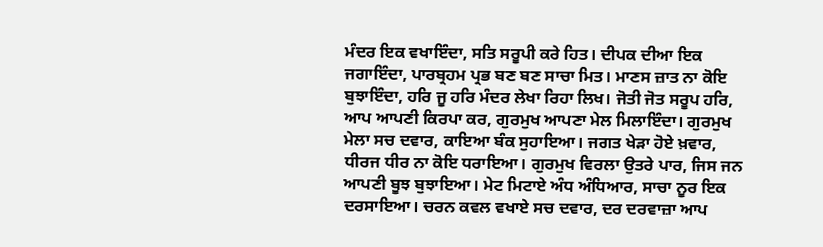ਮੰਦਰ ਇਕ ਵਖਾਇੰਦਾ, ਸਤਿ ਸਰੂਪੀ ਕਰੇ ਹਿਤ। ਦੀਪਕ ਦੀਆ ਇਕ ਜਗਾਇੰਦਾ, ਪਾਰਬ੍ਰਹਮ ਪ੍ਰਭ ਬਣ ਬਣ ਸਾਚਾ ਮਿਤ। ਮਾਣਸ ਜ਼ਾਤ ਨਾ ਕੋਇ ਬੁਝਾਇੰਦਾ, ਹਰਿ ਜੂ ਹਰਿ ਮੰਦਰ ਲੇਖਾ ਰਿਹਾ ਲਿਖ। ਜੋਤੀ ਜੋਤ ਸਰੂਪ ਹਰਿ, ਆਪ ਆਪਣੀ ਕਿਰਪਾ ਕਰ, ਗੁਰਮੁਖ ਆਪਣਾ ਮੇਲ ਮਿਲਾਇੰਦਾ। ਗੁਰਮੁਖ ਮੇਲਾ ਸਚ ਦਵਾਰ, ਕਾਇਆ ਬੰਕ ਸੁਹਾਇਆ। ਜਗਤ ਖੇੜਾ ਹੋਏ ਖ਼ਵਾਰ, ਧੀਰਜ ਧੀਰ ਨਾ ਕੋਇ ਧਰਾਇਆ। ਗੁਰਮੁਖ ਵਿਰਲਾ ਉਤਰੇ ਪਾਰ, ਜਿਸ ਜਨ ਆਪਣੀ ਬੂਝ ਬੁਝਾਇਆ। ਮੇਟ ਮਿਟਾਏ ਅੰਧ ਅੰਧਿਆਰ, ਸਾਚਾ ਨੂਰ ਇਕ ਦਰਸਾਇਆ। ਚਰਨ ਕਵਲ ਵਖਾਏ ਸਚ ਦਵਾਰ, ਦਰ ਦਰਵਾਜ਼ਾ ਆਪ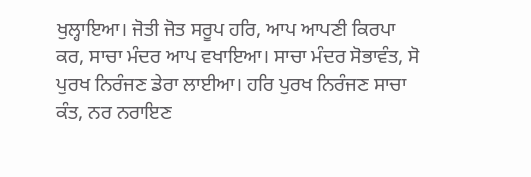ਖੁਲ੍ਹਾਇਆ। ਜੋਤੀ ਜੋਤ ਸਰੂਪ ਹਰਿ, ਆਪ ਆਪਣੀ ਕਿਰਪਾ ਕਰ, ਸਾਚਾ ਮੰਦਰ ਆਪ ਵਖਾਇਆ। ਸਾਚਾ ਮੰਦਰ ਸੋਭਾਵੰਤ, ਸੋ ਪੁਰਖ ਨਿਰੰਜਣ ਡੇਰਾ ਲਾਈਆ। ਹਰਿ ਪੁਰਖ ਨਿਰੰਜਣ ਸਾਚਾ ਕੰਤ, ਨਰ ਨਰਾਇਣ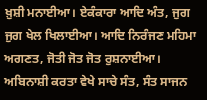ਖ਼ੁਸ਼ੀ ਮਨਾਈਆ। ਏਕੰਕਾਰਾ ਆਦਿ ਅੰਤ, ਜੁਗ ਜੁਗ ਖੇਲ ਖਿਲਾਈਆ। ਆਦਿ ਨਿਰੰਜਣ ਮਹਿਮਾ ਅਗਣਤ, ਜੋਤੀ ਜੋਤ ਜੋਤ ਰੁਸ਼ਨਾਈਆ। ਅਬਿਨਾਸ਼ੀ ਕਰਤਾ ਵੇਖੇ ਸਾਚੇ ਸੰਤ, ਸੰਤ ਸਾਜਨ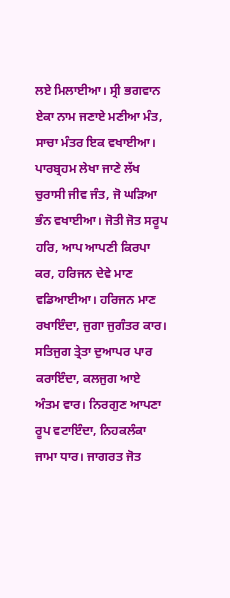ਲਏ ਮਿਲਾਈਆ। ਸ੍ਰੀ ਭਗਵਾਨ ਏਕਾ ਨਾਮ ਜਣਾਏ ਮਣੀਆ ਮੰਤ, ਸਾਚਾ ਮੰਤਰ ਇਕ ਵਖਾਈਆ। ਪਾਰਬ੍ਰਹਮ ਲੇਖਾ ਜਾਣੇ ਲੱਖ ਚੁਰਾਸੀ ਜੀਵ ਜੰਤ, ਜੋ ਘੜਿਆ ਭੰਨ ਵਖਾਈਆ। ਜੋਤੀ ਜੋਤ ਸਰੂਪ ਹਰਿ, ਆਪ ਆਪਣੀ ਕਿਰਪਾ ਕਰ, ਹਰਿਜਨ ਦੇਵੇ ਮਾਣ ਵਡਿਆਈਆ। ਹਰਿਜਨ ਮਾਣ ਰਖਾਇੰਦਾ, ਜੁਗਾ ਜੁਗੰਤਰ ਕਾਰ। ਸਤਿਜੁਗ ਤ੍ਰੇਤਾ ਦੁਆਪਰ ਪਾਰ ਕਰਾਇੰਦਾ, ਕਲਜੁਗ ਆਏ ਅੰਤਮ ਵਾਰ। ਨਿਰਗੁਣ ਆਪਣਾ ਰੂਪ ਵਟਾਇੰਦਾ, ਨਿਹਕਲੰਕਾ ਜਾਮਾ ਧਾਰ। ਜਾਗਰਤ ਜੋਤ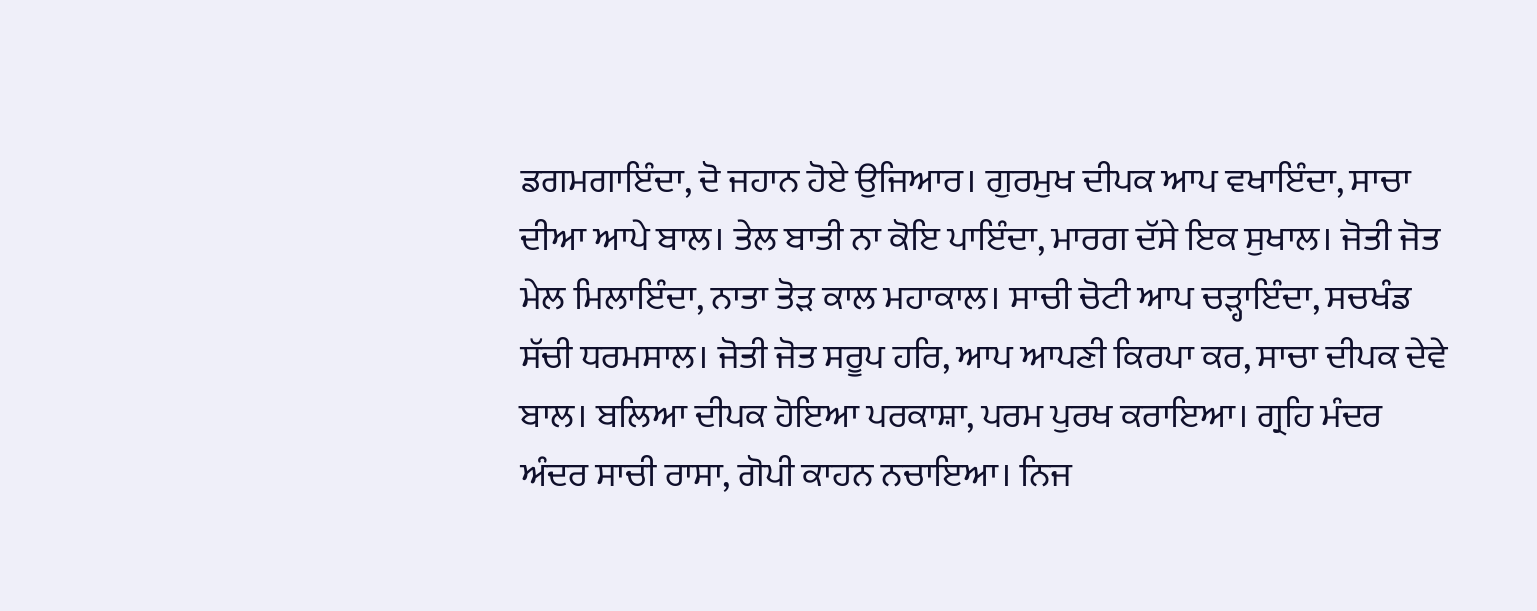ਡਗਮਗਾਇੰਦਾ, ਦੋ ਜਹਾਨ ਹੋਏ ਉਜਿਆਰ। ਗੁਰਮੁਖ ਦੀਪਕ ਆਪ ਵਖਾਇੰਦਾ, ਸਾਚਾ ਦੀਆ ਆਪੇ ਬਾਲ। ਤੇਲ ਬਾਤੀ ਨਾ ਕੋਇ ਪਾਇੰਦਾ, ਮਾਰਗ ਦੱਸੇ ਇਕ ਸੁਖਾਲ। ਜੋਤੀ ਜੋਤ ਮੇਲ ਮਿਲਾਇੰਦਾ, ਨਾਤਾ ਤੋੜ ਕਾਲ ਮਹਾਕਾਲ। ਸਾਚੀ ਚੋਟੀ ਆਪ ਚੜ੍ਹਾਇੰਦਾ, ਸਚਖੰਡ ਸੱਚੀ ਧਰਮਸਾਲ। ਜੋਤੀ ਜੋਤ ਸਰੂਪ ਹਰਿ, ਆਪ ਆਪਣੀ ਕਿਰਪਾ ਕਰ, ਸਾਚਾ ਦੀਪਕ ਦੇਵੇ ਬਾਲ। ਬਲਿਆ ਦੀਪਕ ਹੋਇਆ ਪਰਕਾਸ਼ਾ, ਪਰਮ ਪੁਰਖ ਕਰਾਇਆ। ਗ੍ਰਹਿ ਮੰਦਰ ਅੰਦਰ ਸਾਚੀ ਰਾਸਾ, ਗੋਪੀ ਕਾਹਨ ਨਚਾਇਆ। ਨਿਜ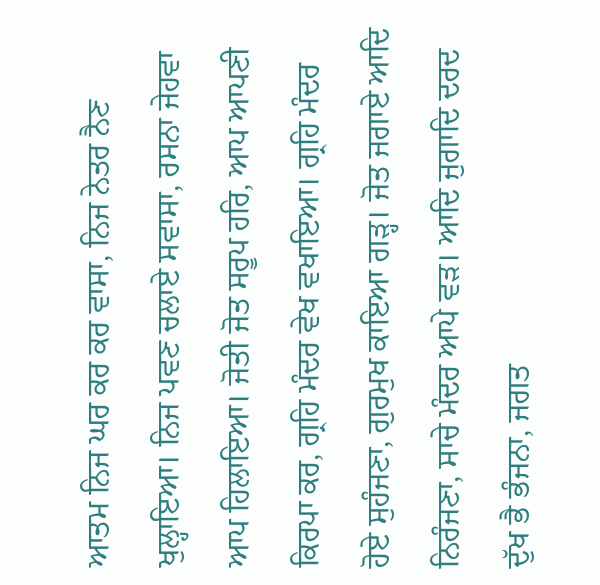ਆਤਮ ਨਿਜ ਘਰ ਕਰ ਕਰ ਵਾਸਾ, ਨਿਜ ਨੇਤਰ ਨੈਣ ਖੁਲ੍ਹਾਇਆ। ਨਿਜ ਪਵਣ ਚਲਾਏ ਸਵਾਸਾ, ਰਸਨਾ ਜੇਹਵਾ ਆਪ ਹਿਲਾਇਆ। ਜੋਤੀ ਜੋਤ ਸਰੂਪ ਹਰਿ, ਆਪ ਆਪਣੀ ਕਿਰਪਾ ਕਰ, ਗ੍ਰਹਿ ਮੰਦਰ ਵੇਖ ਵਖਾਇਆ। ਗ੍ਰਹਿ ਮੰਦਰ ਹੋਏ ਸੁਹੰਜਣਾ, ਗੁਰਮੁਖ ਕਾਇਆ ਗੜ੍ਹ। ਜੋਤ ਜਗਾਏ ਆਦਿ ਨਿਰੰਜਣਾ, ਸਾਚੇ ਮੰਦਰ ਆਪੇ ਵੜ। ਆਦਿ ਜੁਗਾਦਿ ਦਰਦ ਦੁੱਖ ਭੈ ਭੰਜਨਾ, ਜਗਤ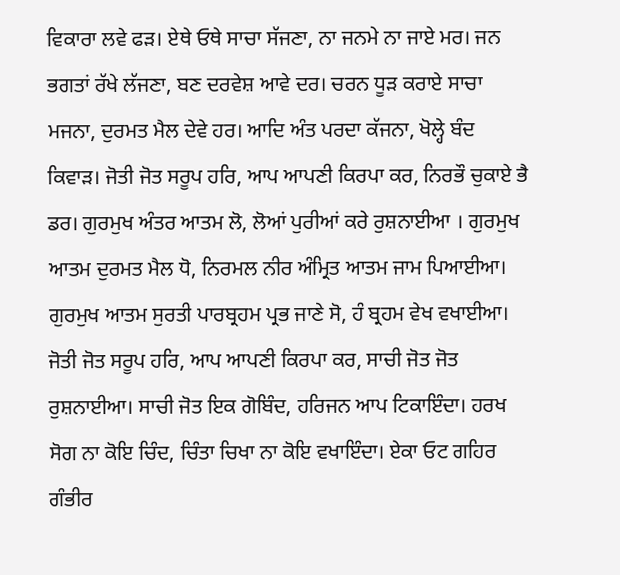ਵਿਕਾਰਾ ਲਵੇ ਫੜ। ਏਥੇ ਓਥੇ ਸਾਚਾ ਸੱਜਣਾ, ਨਾ ਜਨਮੇ ਨਾ ਜਾਏ ਮਰ। ਜਨ ਭਗਤਾਂ ਰੱਖੇ ਲੱਜਣਾ, ਬਣ ਦਰਵੇਸ਼ ਆਵੇ ਦਰ। ਚਰਨ ਧੂੜ ਕਰਾਏ ਸਾਚਾ ਮਜਨਾ, ਦੁਰਮਤ ਮੈਲ ਦੇਵੇ ਹਰ। ਆਦਿ ਅੰਤ ਪਰਦਾ ਕੱਜਨਾ, ਖੋਲ੍ਹੇ ਬੰਦ ਕਿਵਾੜ। ਜੋਤੀ ਜੋਤ ਸਰੂਪ ਹਰਿ, ਆਪ ਆਪਣੀ ਕਿਰਪਾ ਕਰ, ਨਿਰਭੌ ਚੁਕਾਏ ਭੈ ਡਰ। ਗੁਰਮੁਖ ਅੰਤਰ ਆਤਮ ਲੋ, ਲੋਆਂ ਪੁਰੀਆਂ ਕਰੇ ਰੁਸ਼ਨਾਈਆ । ਗੁਰਮੁਖ ਆਤਮ ਦੁਰਮਤ ਮੈਲ ਧੋ, ਨਿਰਮਲ ਨੀਰ ਅੰਮ੍ਰਿਤ ਆਤਮ ਜਾਮ ਪਿਆਈਆ। ਗੁਰਮੁਖ ਆਤਮ ਸੁਰਤੀ ਪਾਰਬ੍ਰਹਮ ਪ੍ਰਭ ਜਾਣੇ ਸੋ, ਹੰ ਬ੍ਰਹਮ ਵੇਖ ਵਖਾਈਆ। ਜੋਤੀ ਜੋਤ ਸਰੂਪ ਹਰਿ, ਆਪ ਆਪਣੀ ਕਿਰਪਾ ਕਰ, ਸਾਚੀ ਜੋਤ ਜੋਤ ਰੁਸ਼ਨਾਈਆ। ਸਾਚੀ ਜੋਤ ਇਕ ਗੋਬਿੰਦ, ਹਰਿਜਨ ਆਪ ਟਿਕਾਇੰਦਾ। ਹਰਖ ਸੋਗ ਨਾ ਕੋਇ ਚਿੰਦ, ਚਿੰਤਾ ਚਿਖਾ ਨਾ ਕੋਇ ਵਖਾਇੰਦਾ। ਏਕਾ ਓਟ ਗਹਿਰ ਗੰਭੀਰ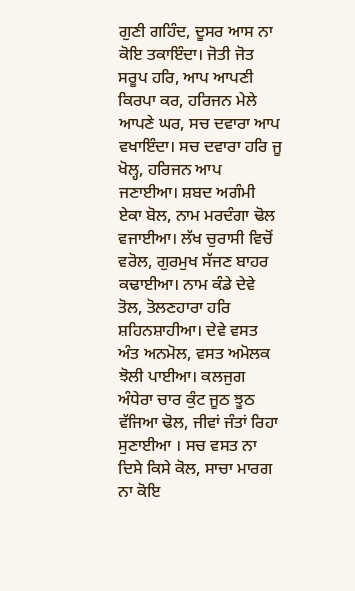ਗੁਣੀ ਗਹਿੰਦ, ਦੂਸਰ ਆਸ ਨਾ ਕੋਇ ਤਕਾਇੰਦਾ। ਜੋਤੀ ਜੋਤ ਸਰੂਪ ਹਰਿ, ਆਪ ਆਪਣੀ ਕਿਰਪਾ ਕਰ, ਹਰਿਜਨ ਮੇਲੇ ਆਪਣੇ ਘਰ, ਸਚ ਦਵਾਰਾ ਆਪ ਵਖਾਇੰਦਾ। ਸਚ ਦਵਾਰਾ ਹਰਿ ਜੂ ਖੋਲ੍ਹ, ਹਰਿਜਨ ਆਪ ਜਣਾਈਆ। ਸ਼ਬਦ ਅਗੰਮੀ ਏਕਾ ਬੋਲ, ਨਾਮ ਮਰਦੰਗਾ ਢੋਲ ਵਜਾਈਆ। ਲੱਖ ਚੁਰਾਸੀ ਵਿਚੋਂ ਵਰੋਲ, ਗੁਰਮੁਖ ਸੱਜਣ ਬਾਹਰ ਕਢਾਈਆ। ਨਾਮ ਕੰਡੇ ਦੇਵੇ ਤੋਲ, ਤੋਲਣਹਾਰਾ ਹਰਿ ਸ਼ਹਿਨਸ਼ਾਹੀਆ। ਦੇਵੇ ਵਸਤ ਅੰਤ ਅਨਮੋਲ, ਵਸਤ ਅਮੋਲਕ ਝੋਲੀ ਪਾਈਆ। ਕਲਜੁਗ ਅੰਧੇਰਾ ਚਾਰ ਕੁੰਟ ਜੂਠ ਝੂਠ ਵੱਜਿਆ ਢੋਲ, ਜੀਵਾਂ ਜੰਤਾਂ ਰਿਹਾ ਸੁਣਾਈਆ । ਸਚ ਵਸਤ ਨਾ ਦਿਸੇ ਕਿਸੇ ਕੋਲ, ਸਾਚਾ ਮਾਰਗ ਨਾ ਕੋਇ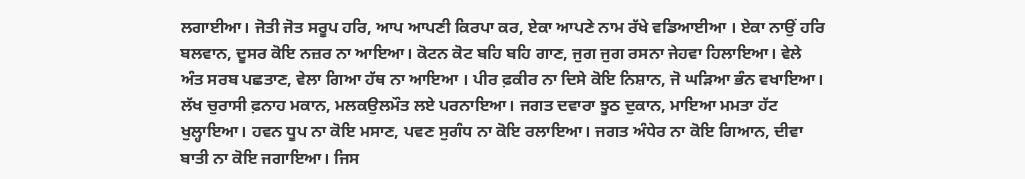ਲਗਾਈਆ। ਜੋਤੀ ਜੋਤ ਸਰੂਪ ਹਰਿ, ਆਪ ਆਪਣੀ ਕਿਰਪਾ ਕਰ, ਏਕਾ ਆਪਣੇ ਨਾਮ ਰੱਖੇ ਵਡਿਆਈਆ । ਏਕਾ ਨਾਉਂ ਹਰਿ ਬਲਵਾਨ, ਦੂਸਰ ਕੋਇ ਨਜ਼ਰ ਨਾ ਆਇਆ। ਕੋਟਨ ਕੋਟ ਬਹਿ ਬਹਿ ਗਾਣ, ਜੁਗ ਜੁਗ ਰਸਨਾ ਜੇਹਵਾ ਹਿਲਾਇਆ। ਵੇਲੇ ਅੰਤ ਸਰਬ ਪਛਤਾਣ, ਵੇਲਾ ਗਿਆ ਹੱਥ ਨਾ ਆਇਆ । ਪੀਰ ਫ਼ਕੀਰ ਨਾ ਦਿਸੇ ਕੋਇ ਨਿਸ਼ਾਨ, ਜੋ ਘੜਿਆ ਭੰਨ ਵਖਾਇਆ। ਲੱਖ ਚੁਰਾਸੀ ਫ਼ਨਾਹ ਮਕਾਨ, ਮਲਕਉਲਮੌਤ ਲਏ ਪਰਨਾਇਆ। ਜਗਤ ਦਵਾਰਾ ਝੂਠ ਦੁਕਾਨ, ਮਾਇਆ ਮਮਤਾ ਹੱਟ ਖੁਲ੍ਹਾਇਆ। ਹਵਨ ਧੂਪ ਨਾ ਕੋਇ ਮਸਾਣ, ਪਵਣ ਸੁਗੰਧ ਨਾ ਕੋਇ ਰਲਾਇਆ। ਜਗਤ ਅੰਧੇਰ ਨਾ ਕੋਇ ਗਿਆਨ, ਦੀਵਾ ਬਾਤੀ ਨਾ ਕੋਇ ਜਗਾਇਆ। ਜਿਸ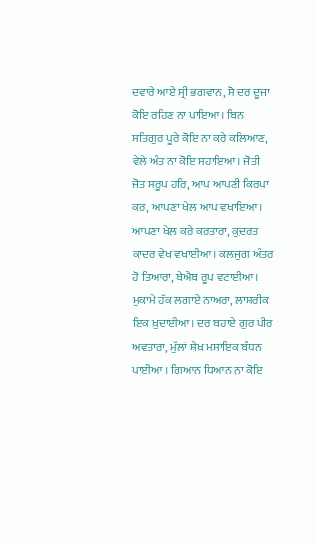ਦਵਾਰੇ ਆਏ ਸ੍ਰੀ ਭਗਵਾਨ, ਸੋ ਦਰ ਦੂਜਾ ਕੋਇ ਰਹਿਣ ਨਾ ਪਾਇਆ। ਬਿਨ ਸਤਿਗੁਰ ਪੂਰੇ ਕੋਇ ਨਾ ਕਰੇ ਕਲਿਆਣ, ਵੇਲੇ ਅੰਤ ਨਾ ਕੋਇ ਸਹਾਇਆ। ਜੋਤੀ ਜੋਤ ਸਰੂਪ ਹਰਿ, ਆਪ ਆਪਣੀ ਕਿਰਪਾ ਕਰ, ਆਪਣਾ ਖੇਲ ਆਪ ਵਖਾਇਆ। ਆਪਣਾ ਖੇਲ ਕਰੇ ਕਰਤਾਰਾ, ਕ਼ੁਦਰਤ ਕ਼ਾਦਰ ਵੇਖ ਵਖਾਈਆ। ਕਲਜੁਗ ਅੰਤਰ ਹੋ ਤਿਆਰਾ, ਬੇਐਬ ਰੂਪ ਵਟਾਈਆ। ਮੁਕਾਮੇ ਹੱਕ ਲਗਾਏ ਨਾਅਰਾ, ਲਾਸ਼ਰੀਕ ਇਕ ਖ਼ੁਦਾਈਆ। ਦਰ ਬਹਾਏ ਗੁਰ ਪੀਰ ਅਵਤਾਰਾ, ਮੁੱਲਾਂ ਸ਼ੇਖ਼ ਮਸਾਇਕ ਬੰਧਨ ਪਾਈਆ । ਗਿਆਨ ਧਿਆਨ ਨਾ ਕੋਇ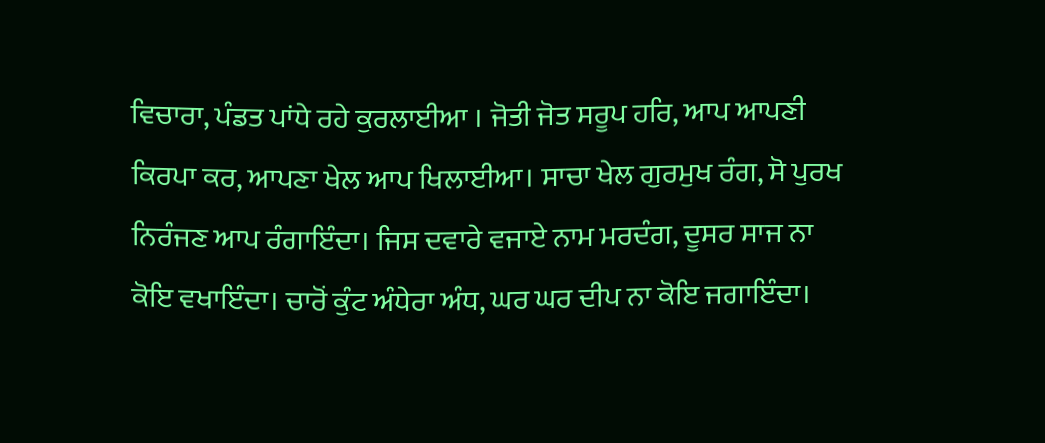ਵਿਚਾਰਾ, ਪੰਡਤ ਪਾਂਧੇ ਰਹੇ ਕੁਰਲਾਈਆ । ਜੋਤੀ ਜੋਤ ਸਰੂਪ ਹਰਿ, ਆਪ ਆਪਣੀ ਕਿਰਪਾ ਕਰ, ਆਪਣਾ ਖੇਲ ਆਪ ਖਿਲਾਈਆ। ਸਾਚਾ ਖੇਲ ਗੁਰਮੁਖ ਰੰਗ, ਸੋ ਪੁਰਖ ਨਿਰੰਜਣ ਆਪ ਰੰਗਾਇੰਦਾ। ਜਿਸ ਦਵਾਰੇ ਵਜਾਏ ਨਾਮ ਮਰਦੰਗ, ਦੂਸਰ ਸਾਜ ਨਾ ਕੋਇ ਵਖਾਇੰਦਾ। ਚਾਰੋਂ ਕੁੰਟ ਅੰਧੇਰਾ ਅੰਧ, ਘਰ ਘਰ ਦੀਪ ਨਾ ਕੋਇ ਜਗਾਇੰਦਾ।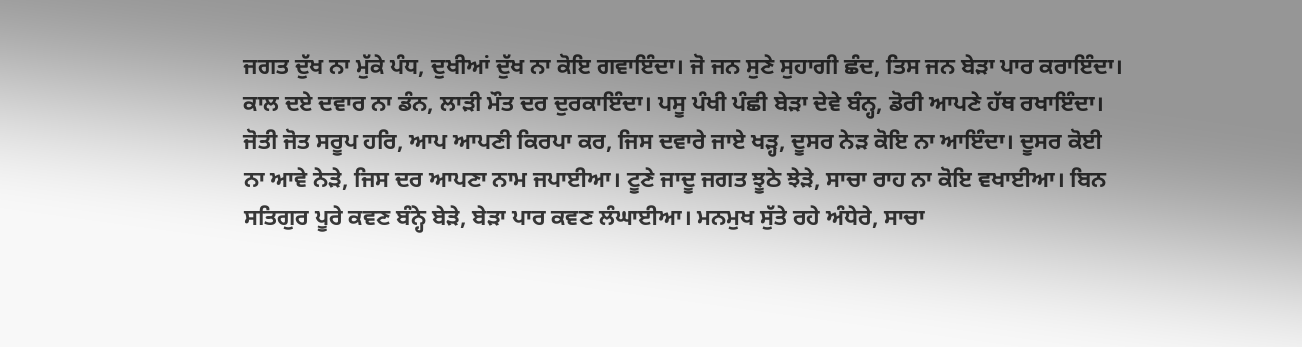ਜਗਤ ਦੁੱਖ ਨਾ ਮੁੱਕੇ ਪੰਧ, ਦੁਖੀਆਂ ਦੁੱਖ ਨਾ ਕੋਇ ਗਵਾਇੰਦਾ। ਜੋ ਜਨ ਸੁਣੇ ਸੁਹਾਗੀ ਛੰਦ, ਤਿਸ ਜਨ ਬੇੜਾ ਪਾਰ ਕਰਾਇੰਦਾ। ਕਾਲ ਦਏ ਦਵਾਰ ਨਾ ਡੰਨ, ਲਾੜੀ ਮੌਤ ਦਰ ਦੁਰਕਾਇੰਦਾ। ਪਸੂ ਪੰਖੀ ਪੰਛੀ ਬੇੜਾ ਦੇਵੇ ਬੰਨ੍ਹ, ਡੋਰੀ ਆਪਣੇ ਹੱਥ ਰਖਾਇੰਦਾ। ਜੋਤੀ ਜੋਤ ਸਰੂਪ ਹਰਿ, ਆਪ ਆਪਣੀ ਕਿਰਪਾ ਕਰ, ਜਿਸ ਦਵਾਰੇ ਜਾਏ ਖੜ੍ਹ, ਦੂਸਰ ਨੇੜ ਕੋਇ ਨਾ ਆਇੰਦਾ। ਦੂਸਰ ਕੋਈ ਨਾ ਆਵੇ ਨੇੜੇ, ਜਿਸ ਦਰ ਆਪਣਾ ਨਾਮ ਜਪਾਈਆ। ਟੂਣੇ ਜਾਦੂ ਜਗਤ ਝੂਠੇ ਝੇੜੇ, ਸਾਚਾ ਰਾਹ ਨਾ ਕੋਇ ਵਖਾਈਆ। ਬਿਨ ਸਤਿਗੁਰ ਪੂਰੇ ਕਵਣ ਬੰਨ੍ਹੇ ਬੇੜੇ, ਬੇੜਾ ਪਾਰ ਕਵਣ ਲੰਘਾਈਆ। ਮਨਮੁਖ ਸੁੱਤੇ ਰਹੇ ਅੰਧੇਰੇ, ਸਾਚਾ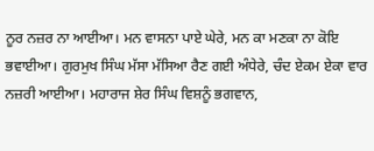ਨੂਰ ਨਜ਼ਰ ਨਾ ਆਈਆ। ਮਨ ਵਾਸਨਾ ਪਾਏ ਘੇਰੇ, ਮਨ ਕਾ ਮਣਕਾ ਨਾ ਕੋਇ ਭਵਾਈਆ। ਗੁਰਮੁਖ ਸਿੰਘ ਮੱਸਾ ਮੱਸਿਆ ਰੈਣ ਗਈ ਅੰਧੇਰੇ, ਚੰਦ ਏਕਮ ਏਕਾ ਵਾਰ ਨਜ਼ਰੀ ਆਈਆ। ਮਹਾਰਾਜ ਸ਼ੇਰ ਸਿੰਘ ਵਿਸ਼ਨੂੰ ਭਗਵਾਨ,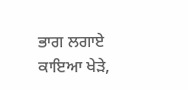ਭਾਗ ਲਗਾਏ ਕਾਇਆ ਖੇੜੇ,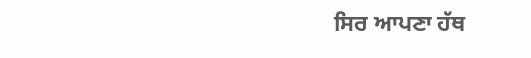ਸਿਰ ਆਪਣਾ ਹੱਥ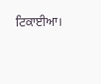ਟਿਕਾਈਆ।